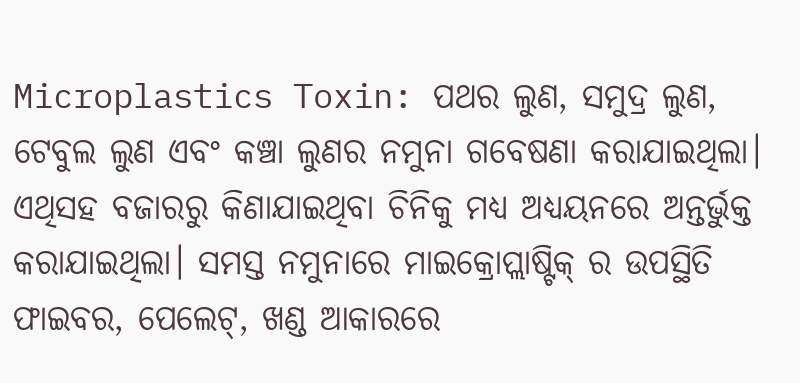Microplastics Toxin: ପଥର ଲୁଣ, ସମୁଦ୍ର ଲୁଣ, ଟେବୁଲ ଲୁଣ ଏବଂ କଞ୍ଚା ଲୁଣର ନମୁନା ଗବେଷଣା କରାଯାଇଥିଲା। ଏଥିସହ ବଜାରରୁ କିଣାଯାଇଥିବା ଚିନିକୁ ମଧ୍ୟ ଅଧ୍ୟୟନରେ ଅନ୍ତର୍ଭୁକ୍ତ କରାଯାଇଥିଲା। ସମସ୍ତ ନମୁନାରେ ମାଇକ୍ରୋପ୍ଲାଷ୍ଟିକ୍ ର ଉପସ୍ଥିତି ଫାଇବର, ପେଲେଟ୍, ଖଣ୍ଡ ଆକାରରେ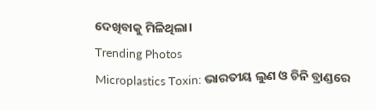ଦେଖିବାକୁ ମିଳିଥିଲା।
Trending Photos
Microplastics Toxin: ଭାରତୀୟ ଲୁଣ ଓ ଚିନି ବ୍ରାଣ୍ଡରେ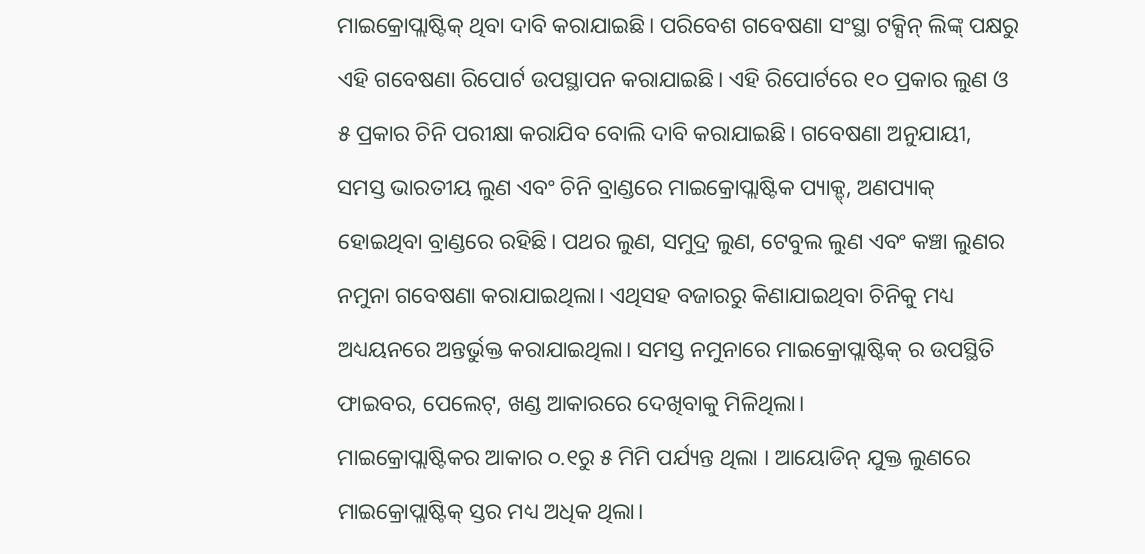ମାଇକ୍ରୋପ୍ଲାଷ୍ଟିକ୍ ଥିବା ଦାବି କରାଯାଇଛି। ପରିବେଶ ଗବେଷଣା ସଂସ୍ଥା ଟକ୍ସିନ୍ ଲିଙ୍କ୍ ପକ୍ଷରୁ ଏହି ଗବେଷଣା ରିପୋର୍ଟ ଉପସ୍ଥାପନ କରାଯାଇଛି। ଏହି ରିପୋର୍ଟରେ ୧୦ ପ୍ରକାର ଲୁଣ ଓ ୫ ପ୍ରକାର ଚିନି ପରୀକ୍ଷା କରାଯିବ ବୋଲି ଦାବି କରାଯାଇଛି। ଗବେଷଣା ଅନୁଯାୟୀ, ସମସ୍ତ ଭାରତୀୟ ଲୁଣ ଏବଂ ଚିନି ବ୍ରାଣ୍ଡରେ ମାଇକ୍ରୋପ୍ଲାଷ୍ଟିକ ପ୍ୟାକ୍ଡ୍, ଅଣପ୍ୟାକ୍ ହୋଇଥିବା ବ୍ରାଣ୍ଡରେ ରହିଛି। ପଥର ଲୁଣ, ସମୁଦ୍ର ଲୁଣ, ଟେବୁଲ ଲୁଣ ଏବଂ କଞ୍ଚା ଲୁଣର ନମୁନା ଗବେଷଣା କରାଯାଇଥିଲା। ଏଥିସହ ବଜାରରୁ କିଣାଯାଇଥିବା ଚିନିକୁ ମଧ୍ୟ ଅଧ୍ୟୟନରେ ଅନ୍ତର୍ଭୁକ୍ତ କରାଯାଇଥିଲା। ସମସ୍ତ ନମୁନାରେ ମାଇକ୍ରୋପ୍ଲାଷ୍ଟିକ୍ ର ଉପସ୍ଥିତି ଫାଇବର, ପେଲେଟ୍, ଖଣ୍ଡ ଆକାରରେ ଦେଖିବାକୁ ମିଳିଥିଲା।
ମାଇକ୍ରୋପ୍ଲାଷ୍ଟିକର ଆକାର ୦.୧ରୁ ୫ ମିମି ପର୍ଯ୍ୟନ୍ତ ଥିଲା । ଆୟୋଡିନ୍ ଯୁକ୍ତ ଲୁଣରେ ମାଇକ୍ରୋପ୍ଲାଷ୍ଟିକ୍ ସ୍ତର ମଧ୍ୟ ଅଧିକ ଥିଲା।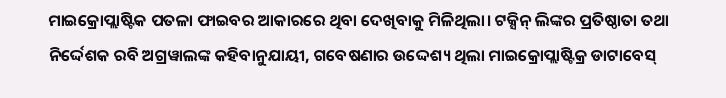ମାଇକ୍ରୋପ୍ଲାଷ୍ଟିକ ପତଳା ଫାଇବର ଆକାରରେ ଥିବା ଦେଖିବାକୁ ମିଳିଥିଲା। ଟକ୍ସିନ୍ ଲିଙ୍କର ପ୍ରତିଷ୍ଠାତା ତଥା ନିର୍ଦ୍ଦେଶକ ରବି ଅଗ୍ରୱାଲଙ୍କ କହିବାନୁଯାୟୀ, ଗବେଷଣାର ଉଦ୍ଦେଶ୍ୟ ଥିଲା ମାଇକ୍ରୋପ୍ଲାଷ୍ଟିକ୍ର ଡାଟାବେସ୍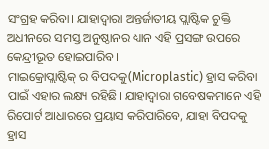ସଂଗ୍ରହ କରିବା। ଯାହାଦ୍ୱାରା ଅନ୍ତର୍ଜାତୀୟ ପ୍ଲାଷ୍ଟିକ ଚୁକ୍ତି ଅଧୀନରେ ସମସ୍ତ ଅନୁଷ୍ଠାନର ଧ୍ୟାନ ଏହି ପ୍ରସଙ୍ଗ ଉପରେ କେନ୍ଦ୍ରୀଭୂତ ହୋଇପାରିବ ।
ମାଇକ୍ରୋପ୍ଲାଷ୍ଟିକ୍ ର ବିପଦକୁ(Microplastic) ହ୍ରାସ କରିବା ପାଇଁ ଏହାର ଲକ୍ଷ୍ୟ ରହିଛି। ଯାହାଦ୍ୱାରା ଗବେଷକମାନେ ଏହି ରିପୋର୍ଟ ଆଧାରରେ ପ୍ରୟାସ କରିପାରିବେ, ଯାହା ବିପଦକୁ ହ୍ରାସ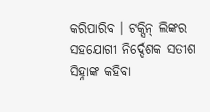କରିପାରିବ । ଟକ୍ସିନ୍ ଲିଙ୍କର ସହଯୋଗୀ ନିର୍ଦ୍ଦେଶକ ସତୀଶ ସିହ୍ନାଙ୍କ କହିବା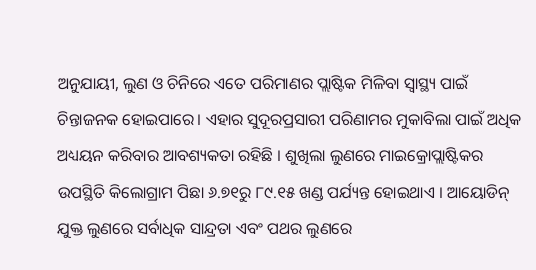ଅନୁଯାୟୀ, ଲୁଣ ଓ ଚିନିରେ ଏତେ ପରିମାଣର ପ୍ଲାଷ୍ଟିକ ମିଳିବା ସ୍ୱାସ୍ଥ୍ୟ ପାଇଁ ଚିନ୍ତାଜନକ ହୋଇପାରେ। ଏହାର ସୁଦୂରପ୍ରସାରୀ ପରିଣାମର ମୁକାବିଲା ପାଇଁ ଅଧିକ ଅଧ୍ୟୟନ କରିବାର ଆବଶ୍ୟକତା ରହିଛି । ଶୁଖିଲା ଲୁଣରେ ମାଇକ୍ରୋପ୍ଲାଷ୍ଟିକର ଉପସ୍ଥିତି କିଲୋଗ୍ରାମ ପିଛା ୬.୭୧ରୁ ୮୯.୧୫ ଖଣ୍ଡ ପର୍ଯ୍ୟନ୍ତ ହୋଇଥାଏ । ଆୟୋଡିନ୍ ଯୁକ୍ତ ଲୁଣରେ ସର୍ବାଧିକ ସାନ୍ଦ୍ରତା ଏବଂ ପଥର ଲୁଣରେ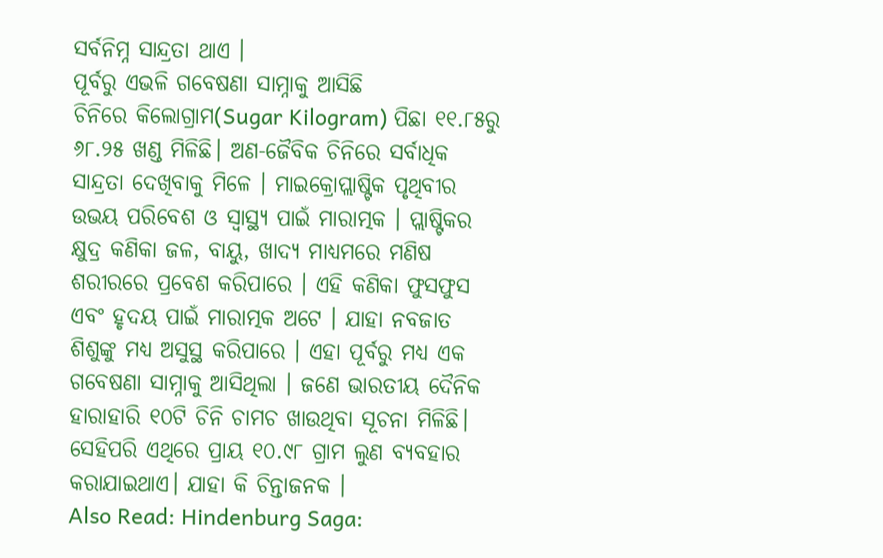ସର୍ବନିମ୍ନ ସାନ୍ଦ୍ରତା ଥାଏ ।
ପୂର୍ବରୁ ଏଭଳି ଗବେଷଣା ସାମ୍ନାକୁ ଆସିଛି
ଚିନିରେ କିଲୋଗ୍ରାମ(Sugar Kilogram) ପିଛା ୧୧.୮୫ରୁ ୬୮.୨୫ ଖଣ୍ଡ ମିଳିଛି। ଅଣ-ଜୈବିକ ଚିନିରେ ସର୍ବାଧିକ ସାନ୍ଦ୍ରତା ଦେଖିବାକୁ ମିଳେ । ମାଇକ୍ରୋପ୍ଲାଷ୍ଟିକ ପୃଥିବୀର ଉଭୟ ପରିବେଶ ଓ ସ୍ୱାସ୍ଥ୍ୟ ପାଇଁ ମାରାତ୍ମକ । ପ୍ଲାଷ୍ଟିକର କ୍ଷୁଦ୍ର କଣିକା ଜଳ, ବାୟୁ, ଖାଦ୍ୟ ମାଧ୍ୟମରେ ମଣିଷ ଶରୀରରେ ପ୍ରବେଶ କରିପାରେ । ଏହି କଣିକା ଫୁସଫୁସ ଏବଂ ହୃଦୟ ପାଇଁ ମାରାତ୍ମକ ଅଟେ । ଯାହା ନବଜାତ ଶିଶୁଙ୍କୁ ମଧ୍ୟ ଅସୁସ୍ଥ କରିପାରେ । ଏହା ପୂର୍ବରୁ ମଧ୍ୟ ଏକ ଗବେଷଣା ସାମ୍ନାକୁ ଆସିଥିଲା । ଜଣେ ଭାରତୀୟ ଦୈନିକ ହାରାହାରି ୧୦ଟି ଚିନି ଚାମଚ ଖାଉଥିବା ସୂଚନା ମିଳିଛି। ସେହିପରି ଏଥିରେ ପ୍ରାୟ ୧୦.୯୮ ଗ୍ରାମ ଲୁଣ ବ୍ୟବହାର କରାଯାଇଥାଏ। ଯାହା କି ଚିନ୍ତାଜନକ ।
Also Read: Hindenburg Saga: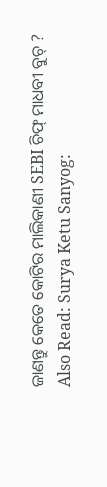ଜାଣନ୍ତୁ କେତେ କୋଟିର ମାଲିକାଣୀ SEBI ଚିଫ୍ ମାଧବୀ ବୁଚ୍ ?
Also Read: Surya Ketu Sanyog: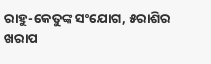ରାହୁ-କେତୁଙ୍କ ସଂଯୋଗ, ୫ରାଶିର ଖରାପ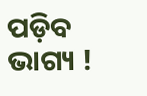ପଡ଼ିବ ଭାଗ୍ୟ !